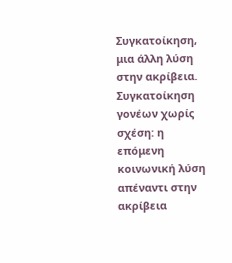Συγκατοίκηση, μια άλλη λύση στην ακρίβεια.
Συγκατοίκηση γονέων χωρίς σχέση: η επόμενη κοινωνική λύση απέναντι στην ακρίβεια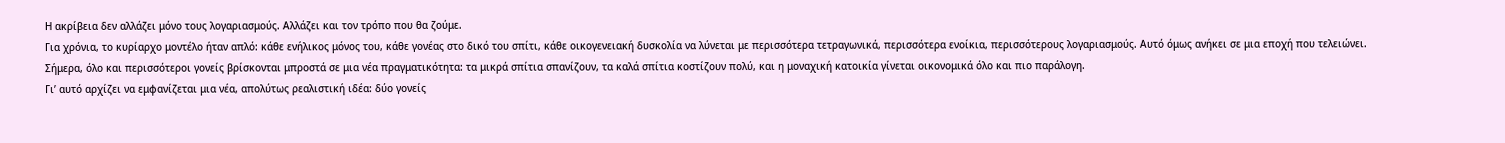Η ακρίβεια δεν αλλάζει μόνο τους λογαριασμούς. Αλλάζει και τον τρόπο που θα ζούμε.
Για χρόνια, το κυρίαρχο μοντέλο ήταν απλό: κάθε ενήλικος μόνος του, κάθε γονέας στο δικό του σπίτι, κάθε οικογενειακή δυσκολία να λύνεται με περισσότερα τετραγωνικά, περισσότερα ενοίκια, περισσότερους λογαριασμούς. Αυτό όμως ανήκει σε μια εποχή που τελειώνει.
Σήμερα, όλο και περισσότεροι γονείς βρίσκονται μπροστά σε μια νέα πραγματικότητα: τα μικρά σπίτια σπανίζουν, τα καλά σπίτια κοστίζουν πολύ, και η μοναχική κατοικία γίνεται οικονομικά όλο και πιο παράλογη.
Γι’ αυτό αρχίζει να εμφανίζεται μια νέα, απολύτως ρεαλιστική ιδέα: δύο γονείς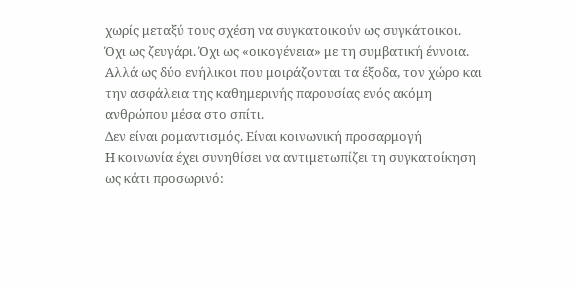χωρίς μεταξύ τους σχέση να συγκατοικούν ως συγκάτοικοι.
Όχι ως ζευγάρι. Όχι ως «οικογένεια» με τη συμβατική έννοια.
Αλλά ως δύο ενήλικοι που μοιράζονται τα έξοδα, τον χώρο και την ασφάλεια της καθημερινής παρουσίας ενός ακόμη ανθρώπου μέσα στο σπίτι.
Δεν είναι ρομαντισμός. Είναι κοινωνική προσαρμογή
Η κοινωνία έχει συνηθίσει να αντιμετωπίζει τη συγκατοίκηση ως κάτι προσωρινό: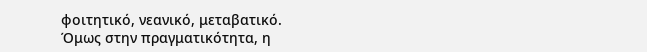φοιτητικό, νεανικό, μεταβατικό.
Όμως στην πραγματικότητα, η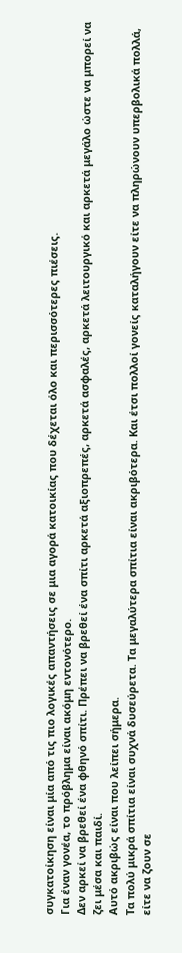συγκατοίκηση είναι μία από τις πιο λογικές απαντήσεις σε μια αγορά κατοικίας που δέχεται όλο και περισσότερες πιέσεις.
Για έναν γονέα, το πρόβλημα είναι ακόμη εντονότερο.
Δεν αρκεί να βρεθεί ένα φθηνό σπίτι. Πρέπει να βρεθεί ένα σπίτι αρκετά αξιοπρεπές, αρκετά ασφαλές, αρκετά λειτουργικό και αρκετά μεγάλο ώστε να μπορεί να ζει μέσα και παιδί.
Αυτό ακριβώς είναι που λείπει σήμερα.
Τα πολύ μικρά σπίτια είναι συχνά δυσεύρετα. Τα μεγαλύτερα σπίτια είναι ακριβότερα. Και έτσι πολλοί γονείς καταλήγουν είτε να πληρώνουν υπερβολικά πολλά, είτε να ζουν σε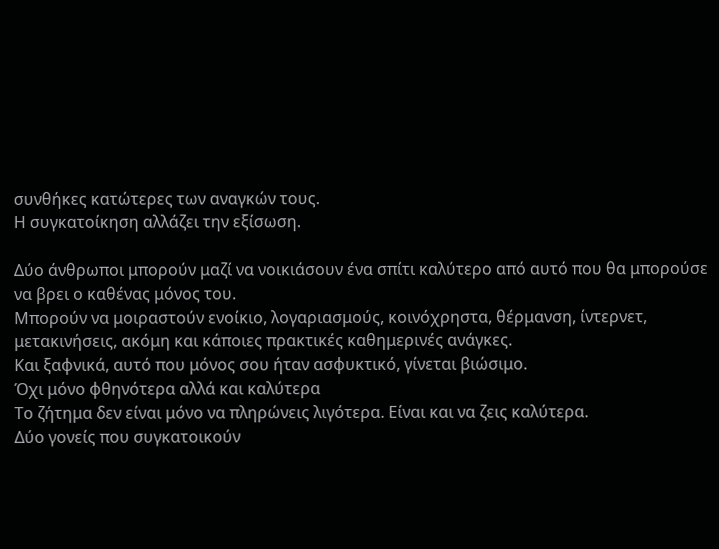συνθήκες κατώτερες των αναγκών τους.
Η συγκατοίκηση αλλάζει την εξίσωση.

Δύο άνθρωποι μπορούν μαζί να νοικιάσουν ένα σπίτι καλύτερο από αυτό που θα μπορούσε να βρει ο καθένας μόνος του.
Μπορούν να μοιραστούν ενοίκιο, λογαριασμούς, κοινόχρηστα, θέρμανση, ίντερνετ, μετακινήσεις, ακόμη και κάποιες πρακτικές καθημερινές ανάγκες.
Και ξαφνικά, αυτό που μόνος σου ήταν ασφυκτικό, γίνεται βιώσιμο.
Όχι μόνο φθηνότερα αλλά και καλύτερα
Το ζήτημα δεν είναι μόνο να πληρώνεις λιγότερα. Είναι και να ζεις καλύτερα.
Δύο γονείς που συγκατοικούν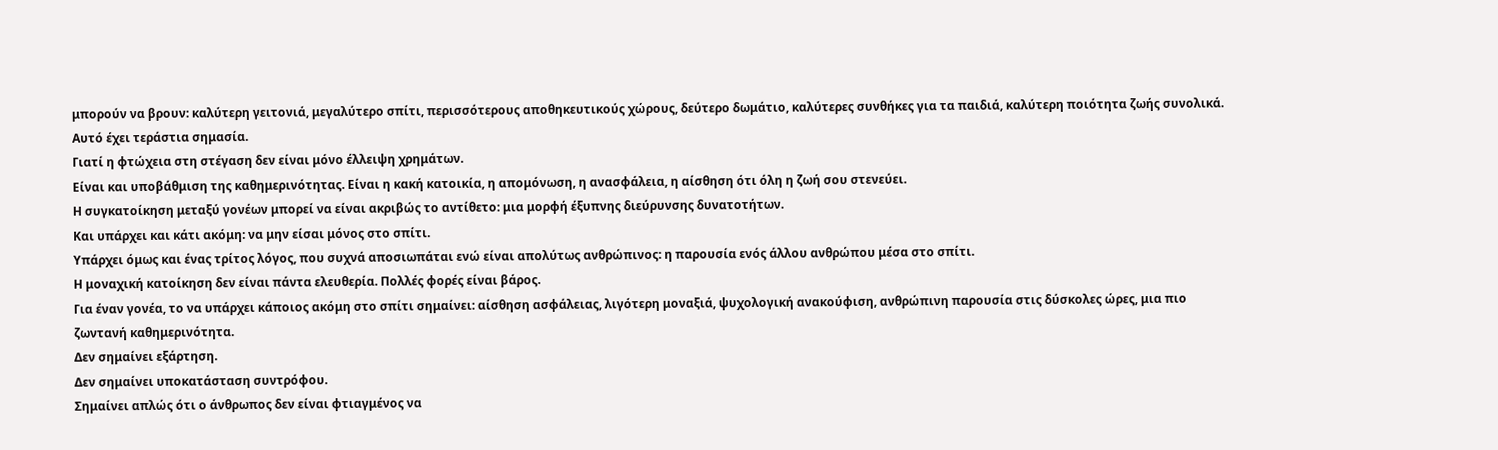μπορούν να βρουν: καλύτερη γειτονιά, μεγαλύτερο σπίτι, περισσότερους αποθηκευτικούς χώρους, δεύτερο δωμάτιο, καλύτερες συνθήκες για τα παιδιά, καλύτερη ποιότητα ζωής συνολικά.
Αυτό έχει τεράστια σημασία.
Γιατί η φτώχεια στη στέγαση δεν είναι μόνο έλλειψη χρημάτων.
Είναι και υποβάθμιση της καθημερινότητας. Είναι η κακή κατοικία, η απομόνωση, η ανασφάλεια, η αίσθηση ότι όλη η ζωή σου στενεύει.
Η συγκατοίκηση μεταξύ γονέων μπορεί να είναι ακριβώς το αντίθετο: μια μορφή έξυπνης διεύρυνσης δυνατοτήτων.
Και υπάρχει και κάτι ακόμη: να μην είσαι μόνος στο σπίτι.
Υπάρχει όμως και ένας τρίτος λόγος, που συχνά αποσιωπάται ενώ είναι απολύτως ανθρώπινος: η παρουσία ενός άλλου ανθρώπου μέσα στο σπίτι.
Η μοναχική κατοίκηση δεν είναι πάντα ελευθερία. Πολλές φορές είναι βάρος.
Για έναν γονέα, το να υπάρχει κάποιος ακόμη στο σπίτι σημαίνει: αίσθηση ασφάλειας, λιγότερη μοναξιά, ψυχολογική ανακούφιση, ανθρώπινη παρουσία στις δύσκολες ώρες, μια πιο ζωντανή καθημερινότητα.
Δεν σημαίνει εξάρτηση.
Δεν σημαίνει υποκατάσταση συντρόφου.
Σημαίνει απλώς ότι ο άνθρωπος δεν είναι φτιαγμένος να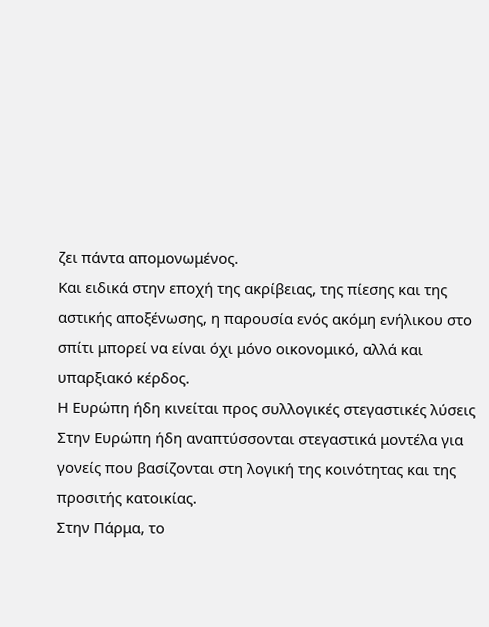ζει πάντα απομονωμένος.
Και ειδικά στην εποχή της ακρίβειας, της πίεσης και της αστικής αποξένωσης, η παρουσία ενός ακόμη ενήλικου στο σπίτι μπορεί να είναι όχι μόνο οικονομικό, αλλά και υπαρξιακό κέρδος.
Η Ευρώπη ήδη κινείται προς συλλογικές στεγαστικές λύσεις
Στην Ευρώπη ήδη αναπτύσσονται στεγαστικά μοντέλα για γονείς που βασίζονται στη λογική της κοινότητας και της προσιτής κατοικίας.
Στην Πάρμα, το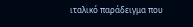ιταλικό παράδειγμα που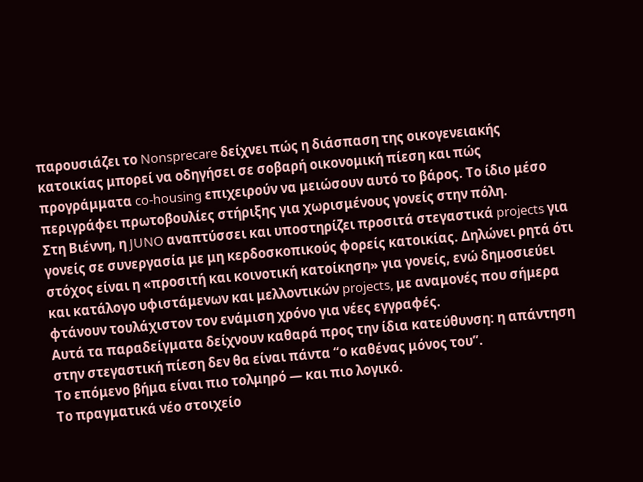παρουσιάζει το Nonsprecare δείχνει πώς η διάσπαση της οικογενειακής κατοικίας μπορεί να οδηγήσει σε σοβαρή οικονομική πίεση και πώς προγράμματα co-housing επιχειρούν να μειώσουν αυτό το βάρος. Το ίδιο μέσο περιγράφει πρωτοβουλίες στήριξης για χωρισμένους γονείς στην πόλη.
Στη Βιέννη, η JUNO αναπτύσσει και υποστηρίζει προσιτά στεγαστικά projects για γονείς σε συνεργασία με μη κερδοσκοπικούς φορείς κατοικίας. Δηλώνει ρητά ότι στόχος είναι η «προσιτή και κοινοτική κατοίκηση» για γονείς, ενώ δημοσιεύει και κατάλογο υφιστάμενων και μελλοντικών projects, με αναμονές που σήμερα φτάνουν τουλάχιστον τον ενάμιση χρόνο για νέες εγγραφές.
Αυτά τα παραδείγματα δείχνουν καθαρά προς την ίδια κατεύθυνση: η απάντηση στην στεγαστική πίεση δεν θα είναι πάντα “ο καθένας μόνος του”.
Το επόμενο βήμα είναι πιο τολμηρό — και πιο λογικό.
Το πραγματικά νέο στοιχείο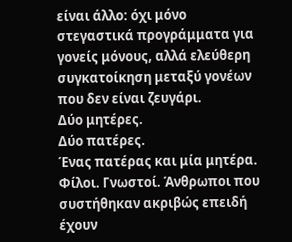είναι άλλο: όχι μόνο στεγαστικά προγράμματα για γονείς μόνους, αλλά ελεύθερη συγκατοίκηση μεταξύ γονέων που δεν είναι ζευγάρι.
Δύο μητέρες.
Δύο πατέρες.
Ένας πατέρας και μία μητέρα.
Φίλοι. Γνωστοί. Άνθρωποι που συστήθηκαν ακριβώς επειδή έχουν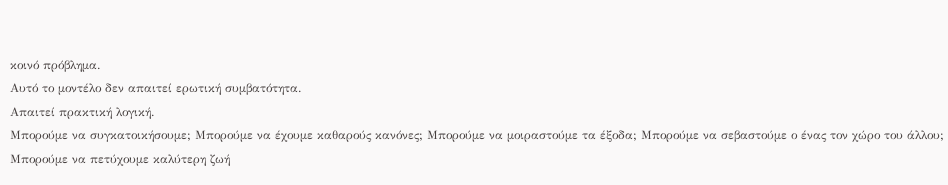κοινό πρόβλημα.
Αυτό το μοντέλο δεν απαιτεί ερωτική συμβατότητα.
Απαιτεί πρακτική λογική.
Μπορούμε να συγκατοικήσουμε; Μπορούμε να έχουμε καθαρούς κανόνες; Μπορούμε να μοιραστούμε τα έξοδα; Μπορούμε να σεβαστούμε ο ένας τον χώρο του άλλου; Μπορούμε να πετύχουμε καλύτερη ζωή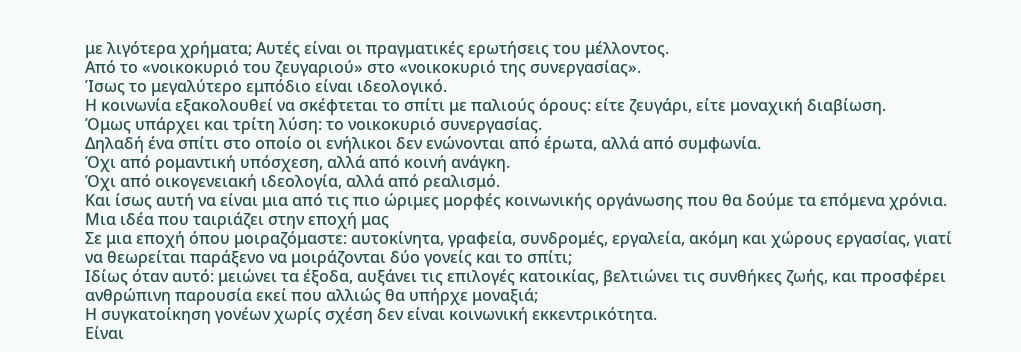με λιγότερα χρήματα; Αυτές είναι οι πραγματικές ερωτήσεις του μέλλοντος.
Από το «νοικοκυριό του ζευγαριού» στο «νοικοκυριό της συνεργασίας».
Ίσως το μεγαλύτερο εμπόδιο είναι ιδεολογικό.
Η κοινωνία εξακολουθεί να σκέφτεται το σπίτι με παλιούς όρους: είτε ζευγάρι, είτε μοναχική διαβίωση.
Όμως υπάρχει και τρίτη λύση: το νοικοκυριό συνεργασίας.
Δηλαδή ένα σπίτι στο οποίο οι ενήλικοι δεν ενώνονται από έρωτα, αλλά από συμφωνία.
Όχι από ρομαντική υπόσχεση, αλλά από κοινή ανάγκη.
Όχι από οικογενειακή ιδεολογία, αλλά από ρεαλισμό.
Και ίσως αυτή να είναι μια από τις πιο ώριμες μορφές κοινωνικής οργάνωσης που θα δούμε τα επόμενα χρόνια.
Μια ιδέα που ταιριάζει στην εποχή μας
Σε μια εποχή όπου μοιραζόμαστε: αυτοκίνητα, γραφεία, συνδρομές, εργαλεία, ακόμη και χώρους εργασίας, γιατί να θεωρείται παράξενο να μοιράζονται δύο γονείς και το σπίτι;
Ιδίως όταν αυτό: μειώνει τα έξοδα, αυξάνει τις επιλογές κατοικίας, βελτιώνει τις συνθήκες ζωής, και προσφέρει ανθρώπινη παρουσία εκεί που αλλιώς θα υπήρχε μοναξιά;
Η συγκατοίκηση γονέων χωρίς σχέση δεν είναι κοινωνική εκκεντρικότητα.
Είναι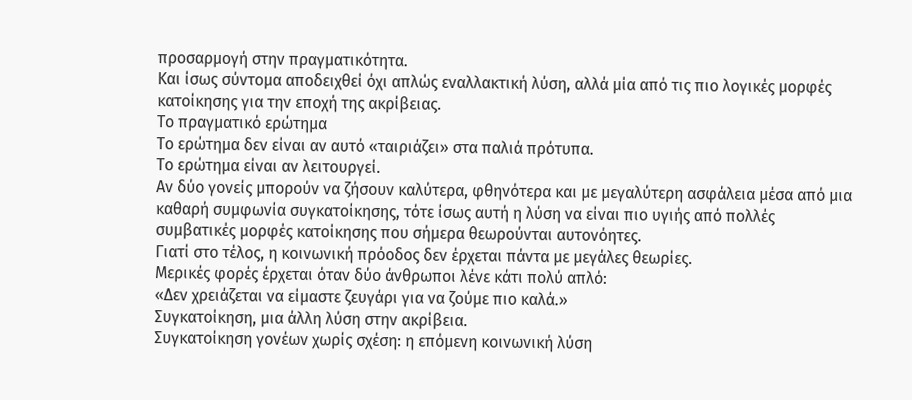προσαρμογή στην πραγματικότητα.
Και ίσως σύντομα αποδειχθεί όχι απλώς εναλλακτική λύση, αλλά μία από τις πιο λογικές μορφές κατοίκησης για την εποχή της ακρίβειας.
Το πραγματικό ερώτημα
Το ερώτημα δεν είναι αν αυτό «ταιριάζει» στα παλιά πρότυπα.
Το ερώτημα είναι αν λειτουργεί.
Αν δύο γονείς μπορούν να ζήσουν καλύτερα, φθηνότερα και με μεγαλύτερη ασφάλεια μέσα από μια καθαρή συμφωνία συγκατοίκησης, τότε ίσως αυτή η λύση να είναι πιο υγιής από πολλές συμβατικές μορφές κατοίκησης που σήμερα θεωρούνται αυτονόητες.
Γιατί στο τέλος, η κοινωνική πρόοδος δεν έρχεται πάντα με μεγάλες θεωρίες.
Μερικές φορές έρχεται όταν δύο άνθρωποι λένε κάτι πολύ απλό:
«Δεν χρειάζεται να είμαστε ζευγάρι για να ζούμε πιο καλά.»
Συγκατοίκηση, μια άλλη λύση στην ακρίβεια.
Συγκατοίκηση γονέων χωρίς σχέση: η επόμενη κοινωνική λύση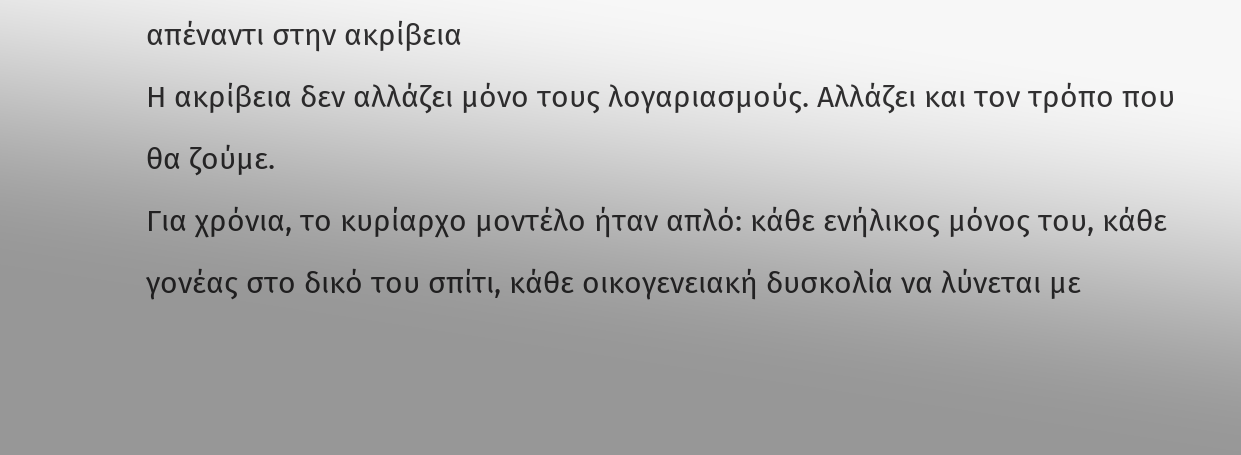απέναντι στην ακρίβεια
Η ακρίβεια δεν αλλάζει μόνο τους λογαριασμούς. Αλλάζει και τον τρόπο που θα ζούμε.
Για χρόνια, το κυρίαρχο μοντέλο ήταν απλό: κάθε ενήλικος μόνος του, κάθε γονέας στο δικό του σπίτι, κάθε οικογενειακή δυσκολία να λύνεται με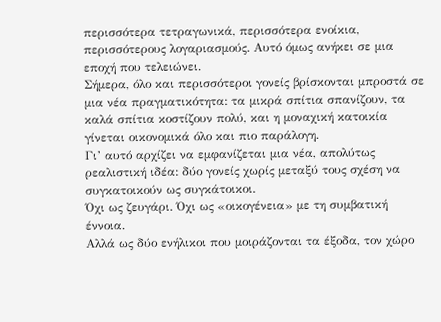περισσότερα τετραγωνικά, περισσότερα ενοίκια, περισσότερους λογαριασμούς. Αυτό όμως ανήκει σε μια εποχή που τελειώνει.
Σήμερα, όλο και περισσότεροι γονείς βρίσκονται μπροστά σε μια νέα πραγματικότητα: τα μικρά σπίτια σπανίζουν, τα καλά σπίτια κοστίζουν πολύ, και η μοναχική κατοικία γίνεται οικονομικά όλο και πιο παράλογη.
Γι’ αυτό αρχίζει να εμφανίζεται μια νέα, απολύτως ρεαλιστική ιδέα: δύο γονείς χωρίς μεταξύ τους σχέση να συγκατοικούν ως συγκάτοικοι.
Όχι ως ζευγάρι. Όχι ως «οικογένεια» με τη συμβατική έννοια.
Αλλά ως δύο ενήλικοι που μοιράζονται τα έξοδα, τον χώρο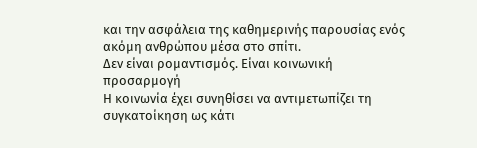και την ασφάλεια της καθημερινής παρουσίας ενός ακόμη ανθρώπου μέσα στο σπίτι.
Δεν είναι ρομαντισμός. Είναι κοινωνική προσαρμογή
Η κοινωνία έχει συνηθίσει να αντιμετωπίζει τη συγκατοίκηση ως κάτι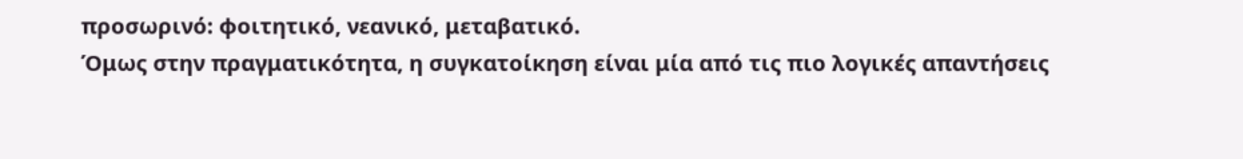προσωρινό: φοιτητικό, νεανικό, μεταβατικό.
Όμως στην πραγματικότητα, η συγκατοίκηση είναι μία από τις πιο λογικές απαντήσεις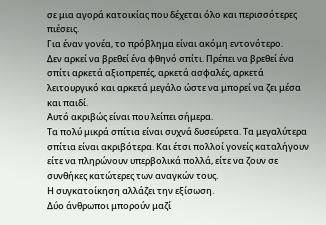σε μια αγορά κατοικίας που δέχεται όλο και περισσότερες πιέσεις.
Για έναν γονέα, το πρόβλημα είναι ακόμη εντονότερο.
Δεν αρκεί να βρεθεί ένα φθηνό σπίτι. Πρέπει να βρεθεί ένα σπίτι αρκετά αξιοπρεπές, αρκετά ασφαλές, αρκετά λειτουργικό και αρκετά μεγάλο ώστε να μπορεί να ζει μέσα και παιδί.
Αυτό ακριβώς είναι που λείπει σήμερα.
Τα πολύ μικρά σπίτια είναι συχνά δυσεύρετα. Τα μεγαλύτερα σπίτια είναι ακριβότερα. Και έτσι πολλοί γονείς καταλήγουν είτε να πληρώνουν υπερβολικά πολλά, είτε να ζουν σε συνθήκες κατώτερες των αναγκών τους.
Η συγκατοίκηση αλλάζει την εξίσωση.
Δύο άνθρωποι μπορούν μαζί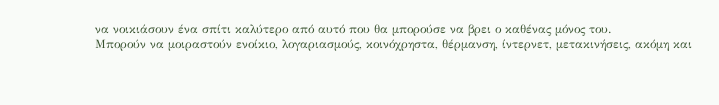να νοικιάσουν ένα σπίτι καλύτερο από αυτό που θα μπορούσε να βρει ο καθένας μόνος του.
Μπορούν να μοιραστούν ενοίκιο, λογαριασμούς, κοινόχρηστα, θέρμανση, ίντερνετ, μετακινήσεις, ακόμη και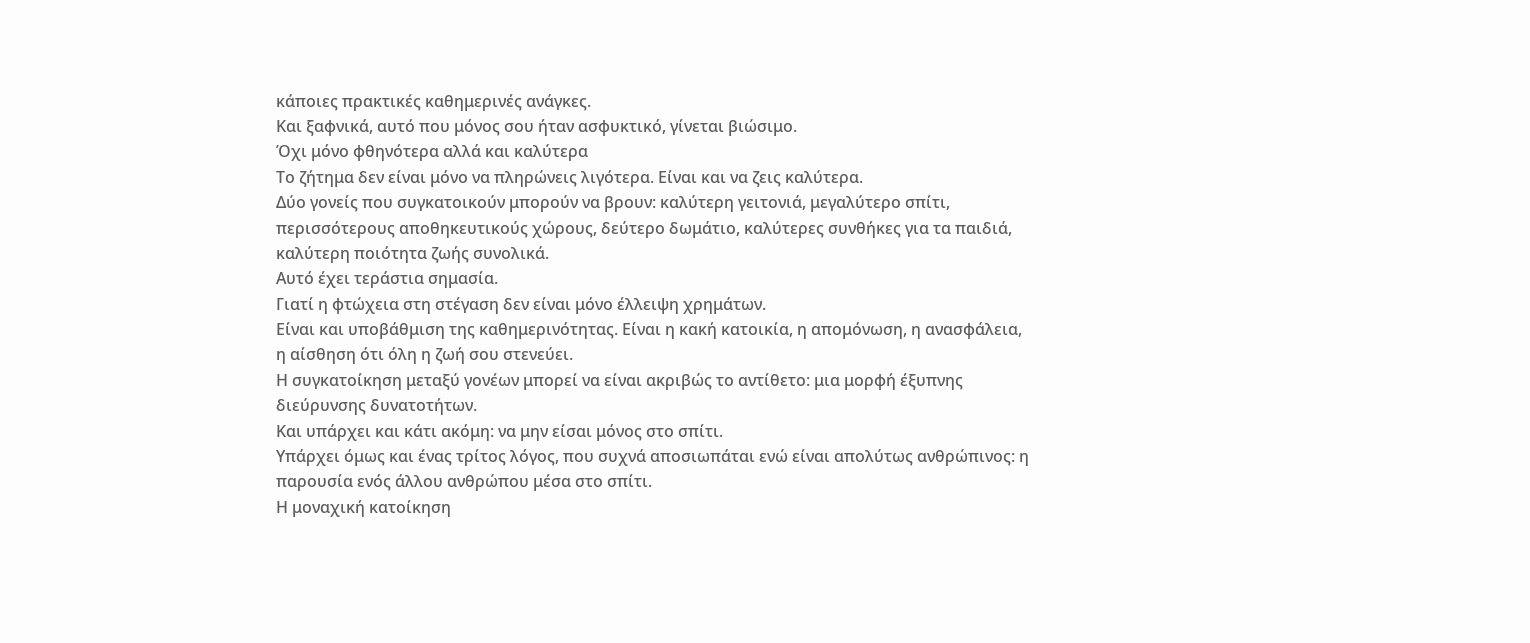κάποιες πρακτικές καθημερινές ανάγκες.
Και ξαφνικά, αυτό που μόνος σου ήταν ασφυκτικό, γίνεται βιώσιμο.
Όχι μόνο φθηνότερα αλλά και καλύτερα
Το ζήτημα δεν είναι μόνο να πληρώνεις λιγότερα. Είναι και να ζεις καλύτερα.
Δύο γονείς που συγκατοικούν μπορούν να βρουν: καλύτερη γειτονιά, μεγαλύτερο σπίτι, περισσότερους αποθηκευτικούς χώρους, δεύτερο δωμάτιο, καλύτερες συνθήκες για τα παιδιά, καλύτερη ποιότητα ζωής συνολικά.
Αυτό έχει τεράστια σημασία.
Γιατί η φτώχεια στη στέγαση δεν είναι μόνο έλλειψη χρημάτων.
Είναι και υποβάθμιση της καθημερινότητας. Είναι η κακή κατοικία, η απομόνωση, η ανασφάλεια, η αίσθηση ότι όλη η ζωή σου στενεύει.
Η συγκατοίκηση μεταξύ γονέων μπορεί να είναι ακριβώς το αντίθετο: μια μορφή έξυπνης διεύρυνσης δυνατοτήτων.
Και υπάρχει και κάτι ακόμη: να μην είσαι μόνος στο σπίτι.
Υπάρχει όμως και ένας τρίτος λόγος, που συχνά αποσιωπάται ενώ είναι απολύτως ανθρώπινος: η παρουσία ενός άλλου ανθρώπου μέσα στο σπίτι.
Η μοναχική κατοίκηση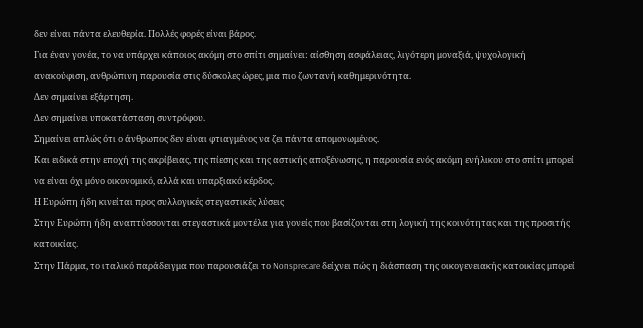δεν είναι πάντα ελευθερία. Πολλές φορές είναι βάρος.
Για έναν γονέα, το να υπάρχει κάποιος ακόμη στο σπίτι σημαίνει: αίσθηση ασφάλειας, λιγότερη μοναξιά, ψυχολογική ανακούφιση, ανθρώπινη παρουσία στις δύσκολες ώρες, μια πιο ζωντανή καθημερινότητα.
Δεν σημαίνει εξάρτηση.
Δεν σημαίνει υποκατάσταση συντρόφου.
Σημαίνει απλώς ότι ο άνθρωπος δεν είναι φτιαγμένος να ζει πάντα απομονωμένος.
Και ειδικά στην εποχή της ακρίβειας, της πίεσης και της αστικής αποξένωσης, η παρουσία ενός ακόμη ενήλικου στο σπίτι μπορεί να είναι όχι μόνο οικονομικό, αλλά και υπαρξιακό κέρδος.
Η Ευρώπη ήδη κινείται προς συλλογικές στεγαστικές λύσεις
Στην Ευρώπη ήδη αναπτύσσονται στεγαστικά μοντέλα για γονείς που βασίζονται στη λογική της κοινότητας και της προσιτής κατοικίας.
Στην Πάρμα, το ιταλικό παράδειγμα που παρουσιάζει το Nonsprecare δείχνει πώς η διάσπαση της οικογενειακής κατοικίας μπορεί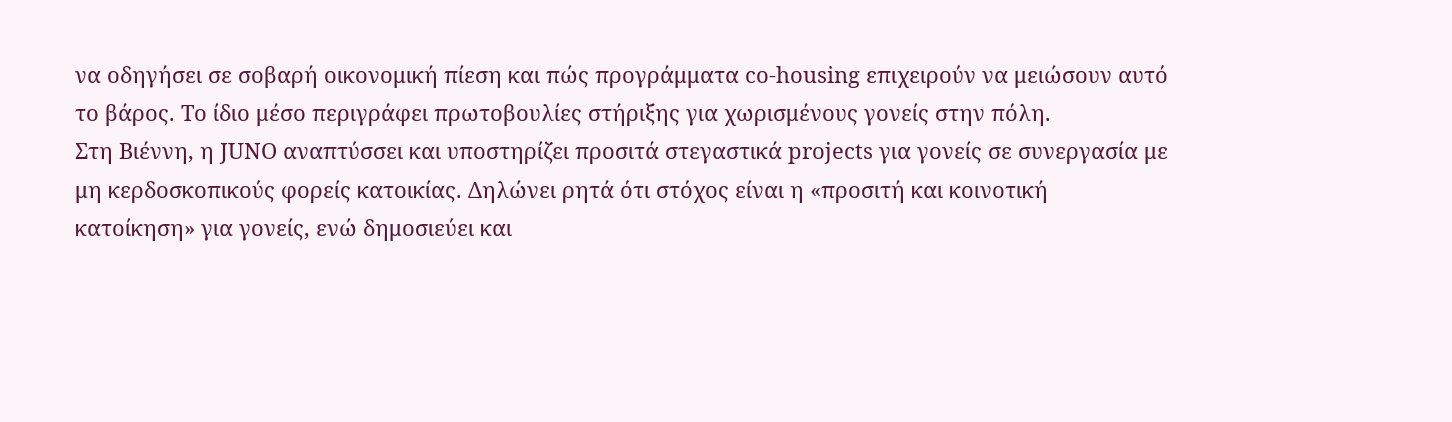να οδηγήσει σε σοβαρή οικονομική πίεση και πώς προγράμματα co-housing επιχειρούν να μειώσουν αυτό το βάρος. Το ίδιο μέσο περιγράφει πρωτοβουλίες στήριξης για χωρισμένους γονείς στην πόλη.
Στη Βιέννη, η JUNO αναπτύσσει και υποστηρίζει προσιτά στεγαστικά projects για γονείς σε συνεργασία με μη κερδοσκοπικούς φορείς κατοικίας. Δηλώνει ρητά ότι στόχος είναι η «προσιτή και κοινοτική κατοίκηση» για γονείς, ενώ δημοσιεύει και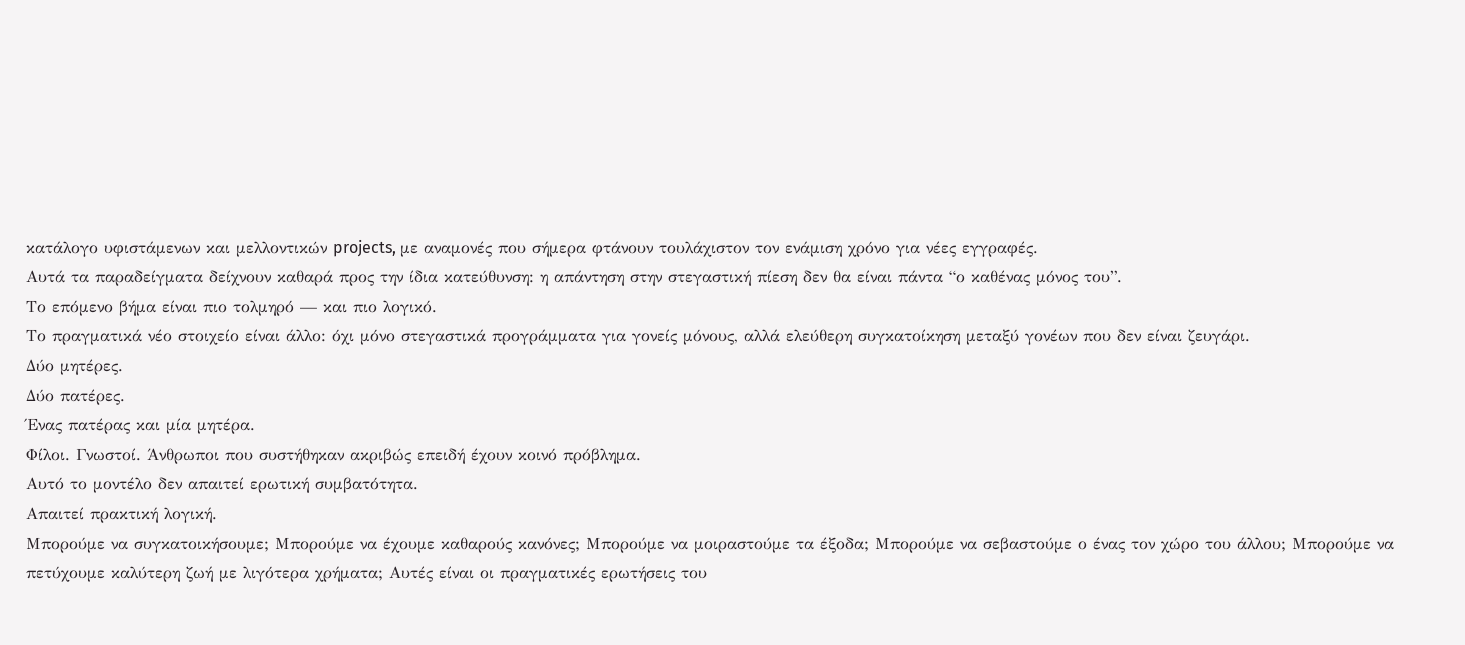κατάλογο υφιστάμενων και μελλοντικών projects, με αναμονές που σήμερα φτάνουν τουλάχιστον τον ενάμιση χρόνο για νέες εγγραφές.
Αυτά τα παραδείγματα δείχνουν καθαρά προς την ίδια κατεύθυνση: η απάντηση στην στεγαστική πίεση δεν θα είναι πάντα “ο καθένας μόνος του”.
Το επόμενο βήμα είναι πιο τολμηρό — και πιο λογικό.
Το πραγματικά νέο στοιχείο είναι άλλο: όχι μόνο στεγαστικά προγράμματα για γονείς μόνους, αλλά ελεύθερη συγκατοίκηση μεταξύ γονέων που δεν είναι ζευγάρι.
Δύο μητέρες.
Δύο πατέρες.
Ένας πατέρας και μία μητέρα.
Φίλοι. Γνωστοί. Άνθρωποι που συστήθηκαν ακριβώς επειδή έχουν κοινό πρόβλημα.
Αυτό το μοντέλο δεν απαιτεί ερωτική συμβατότητα.
Απαιτεί πρακτική λογική.
Μπορούμε να συγκατοικήσουμε; Μπορούμε να έχουμε καθαρούς κανόνες; Μπορούμε να μοιραστούμε τα έξοδα; Μπορούμε να σεβαστούμε ο ένας τον χώρο του άλλου; Μπορούμε να πετύχουμε καλύτερη ζωή με λιγότερα χρήματα; Αυτές είναι οι πραγματικές ερωτήσεις του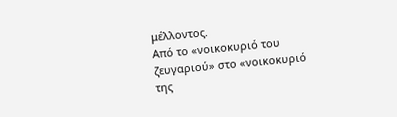μέλλοντος.
Από το «νοικοκυριό του ζευγαριού» στο «νοικοκυριό της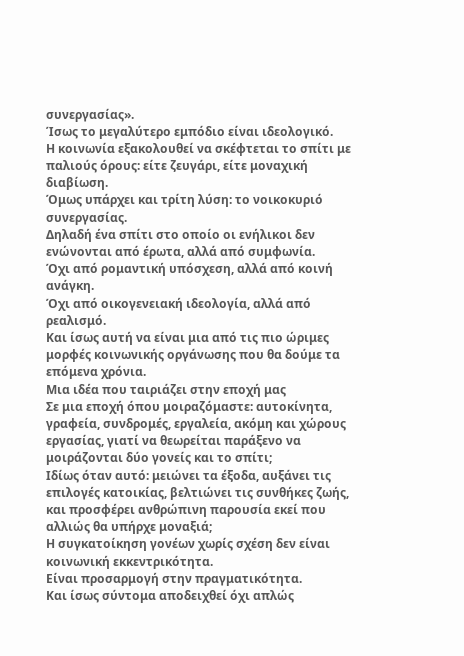συνεργασίας».
Ίσως το μεγαλύτερο εμπόδιο είναι ιδεολογικό.
Η κοινωνία εξακολουθεί να σκέφτεται το σπίτι με παλιούς όρους: είτε ζευγάρι, είτε μοναχική διαβίωση.
Όμως υπάρχει και τρίτη λύση: το νοικοκυριό συνεργασίας.
Δηλαδή ένα σπίτι στο οποίο οι ενήλικοι δεν ενώνονται από έρωτα, αλλά από συμφωνία.
Όχι από ρομαντική υπόσχεση, αλλά από κοινή ανάγκη.
Όχι από οικογενειακή ιδεολογία, αλλά από ρεαλισμό.
Και ίσως αυτή να είναι μια από τις πιο ώριμες μορφές κοινωνικής οργάνωσης που θα δούμε τα επόμενα χρόνια.
Μια ιδέα που ταιριάζει στην εποχή μας
Σε μια εποχή όπου μοιραζόμαστε: αυτοκίνητα, γραφεία, συνδρομές, εργαλεία, ακόμη και χώρους εργασίας, γιατί να θεωρείται παράξενο να μοιράζονται δύο γονείς και το σπίτι;
Ιδίως όταν αυτό: μειώνει τα έξοδα, αυξάνει τις επιλογές κατοικίας, βελτιώνει τις συνθήκες ζωής, και προσφέρει ανθρώπινη παρουσία εκεί που αλλιώς θα υπήρχε μοναξιά;
Η συγκατοίκηση γονέων χωρίς σχέση δεν είναι κοινωνική εκκεντρικότητα.
Είναι προσαρμογή στην πραγματικότητα.
Και ίσως σύντομα αποδειχθεί όχι απλώς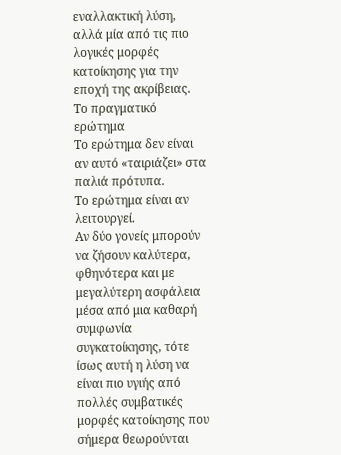εναλλακτική λύση, αλλά μία από τις πιο λογικές μορφές κατοίκησης για την εποχή της ακρίβειας.
Το πραγματικό ερώτημα
Το ερώτημα δεν είναι αν αυτό «ταιριάζει» στα παλιά πρότυπα.
Το ερώτημα είναι αν λειτουργεί.
Αν δύο γονείς μπορούν να ζήσουν καλύτερα, φθηνότερα και με μεγαλύτερη ασφάλεια μέσα από μια καθαρή συμφωνία συγκατοίκησης, τότε ίσως αυτή η λύση να είναι πιο υγιής από πολλές συμβατικές μορφές κατοίκησης που σήμερα θεωρούνται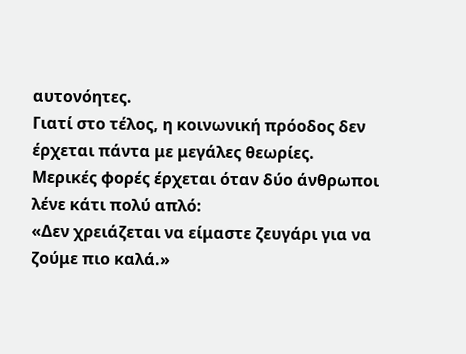αυτονόητες.
Γιατί στο τέλος, η κοινωνική πρόοδος δεν έρχεται πάντα με μεγάλες θεωρίες.
Μερικές φορές έρχεται όταν δύο άνθρωποι λένε κάτι πολύ απλό:
«Δεν χρειάζεται να είμαστε ζευγάρι για να ζούμε πιο καλά.»